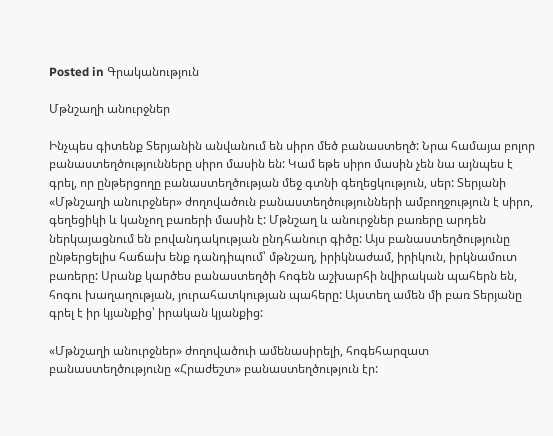Posted in Գրականություն

Մթնշաղի անուրջներ

Ինչպես գիտենք Տերյանին անվանում են սիրո մեծ բանաստեղծ: Նրա համայա բոլոր բանաստեղծությունները սիրո մասին են: Կամ եթե սիրո մասին չեն նա այնպես է գրել, որ ընթերցողը բանաստեղծության մեջ գտնի գեղեցկություն, սեր: Տերյանի «Մթնշաղի անուրջներ» ժողովածուն բանաստեղծությունների ամբողջություն է սիրո, գեղեցիկի և կանչող բառերի մասին է: Մթնշաղ և անուրջներ բառերը արդեն ներկայացնում են բովանդակության ընդհանուր գիծը: Այս բանաստեղծությունը ընթերցելիս հաճախ ենք դանդիպում՝ մթնշաղ, իրիկնաժամ, իրիկուն, իրկնամուտ բառերը: Սրանք կարծես բանաստեղծի հոգեն աշխարհի նվիրական պահերն են, հոգու խաղաղության, յուրահատկության պահերը: Այստեղ ամեն մի բառ Տերյանը գրել է իր կյանքից՝ իրական կյանքից:

«Մթնշաղի անուրջներ» ժողովածուի ամենասիրելի, հոգեհարզատ բանաստեղծությունը «Հրաժեշտ» բանաստեղծություն էր: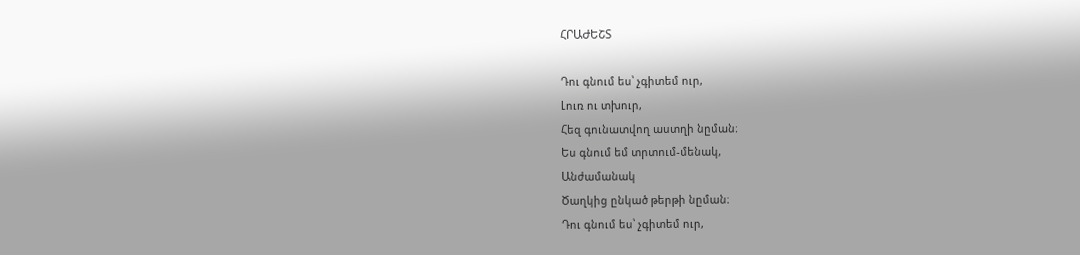ՀՐԱԺԵՇՏ

Դու գնում ես՝ չգիտեմ ուր,
Լուռ ու տխուր,
Հեզ գունատվող աստղի նըման։
Ես գնում եմ տրտում-մենակ,
Անժամանակ
Ծաղկից ընկած թերթի նըման։
Դու գնում ես՝ չգիտեմ ուր,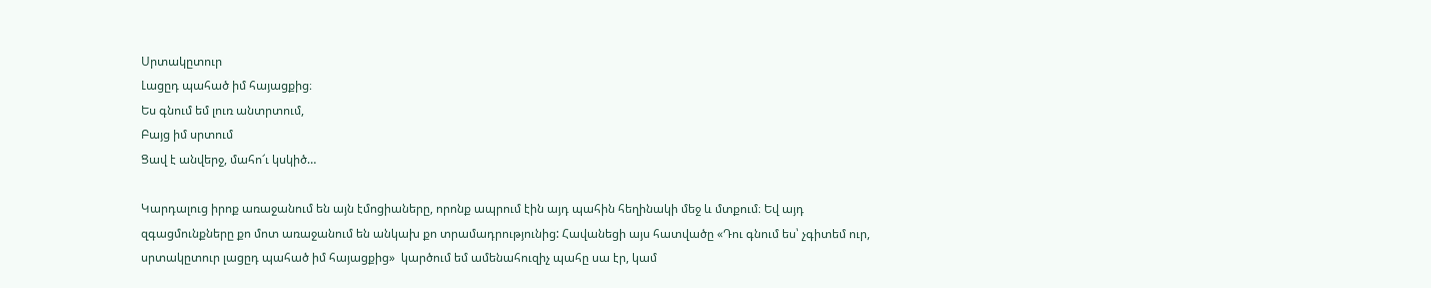Սրտակըտուր
Լացըդ պահած իմ հայացքից։
Ես գնում եմ լուռ անտրտում,
Բայց իմ սրտում
Ցավ է անվերջ, մահո՜ւ կսկիծ…

Կարդալուց իրոք առաջանում են այն էմոցիաները, որոնք ապրում էին այդ պահին հեղինակի մեջ և մտքում։ Եվ այդ զգացմունքները քո մոտ առաջանում են անկախ քո տրամադրությունից: Հավանեցի այս հատվածը «Դու գնում ես՝ չգիտեմ ուր, սրտակըտուր լացըդ պահած իմ հայացքից»  կարծում եմ ամենահուզիչ պահը սա էր, կամ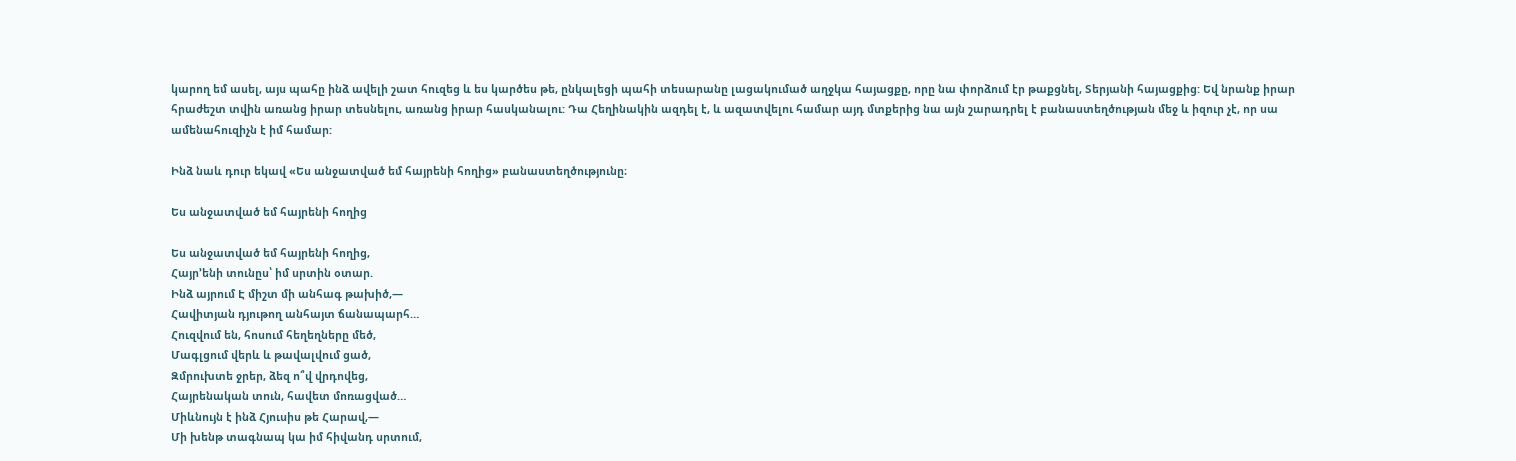կարող եմ ասել, այս պահը ինձ ավելի շատ հուզեց և ես կարծես թե, ընկալեցի պահի տեսարանը լացակումած աղջկա հայացքը, որը նա փորձում էր թաքցնել, Տերյանի հայացքից: Եվ նրանք իրար հրաժեշտ տվին առանց իրար տեսնելու, առանց իրար հասկանալու: Դա Հեղինակին ազդել է, և ազատվելու համար այդ մտքերից նա այն շարադրել է բանաստեղծության մեջ և իզուր չէ, որ սա ամենահուզիչն է իմ համար:

Ինձ նաև դուր եկավ «Ես անջատված եմ հայրենի հողից» բանաստեղծությունը։

Ես անջատված եմ հայրենի հողից

Ես անջատված եմ հայրենի հողից,
Հայր՚ենի տունըս՝ իմ սրտին օտար.
Ինձ այրում Է միշտ մի անհագ թախիծ,—
Հավիտյան դյութող անհայտ ճանապարհ…
Հուզվում են, հոսում հեղեղները մեծ,
Մագլցում վերև և թավալվում ցած,
Զմրուխտե ջրեր, ձեզ ո՞վ վրդովեց,
Հայրենական տուն, հավետ մոռացված…
Միևնույն է ինձ Հյուսիս թե Հարավ,—
Մի խենթ տագնապ կա իմ հիվանդ սրտում,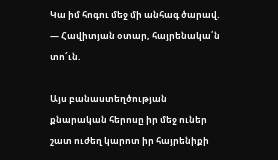Կա իմ հոգու մեջ մի անհագ ծարավ.
— Հավիտյան օտար, հայրենակա՛ն տո՜ւն.

Այս բանաստեղծության քնարական հերոսը իր մեջ ուներ շատ ուժեղ կարոտ իր հայրենիքի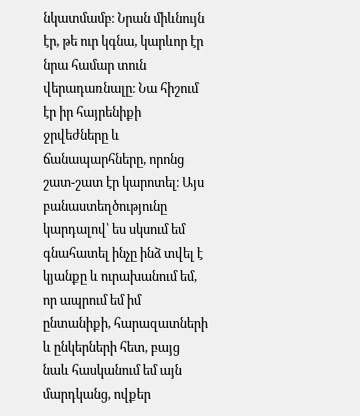նկատմամբ։ Նրան միևնույն էր, թե ուր կգնա, կարևոր էր նրա համար տուն վերադառնալը։ Նա հիշում էր իր հայրենիքի ջրվեժները և ճանապարհները, որոնց շատ-շատ էր կարոտել։ Այս բանաստեղծությունը կարդալով՝ ես սկսում եմ գնահատել ինչը ինձ տվել է կյանքը և ուրախանում եմ, որ ապրում եմ իմ ընտանիքի, հարազատների և ընկերների հետ, բայց նաև հասկանում եմ այն մարդկանց, ովքեր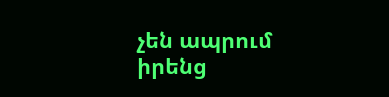չեն ապրում իրենց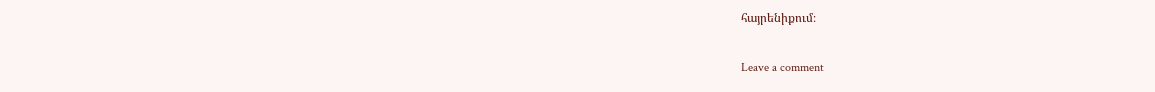հայրենիքում։

Leave a comment